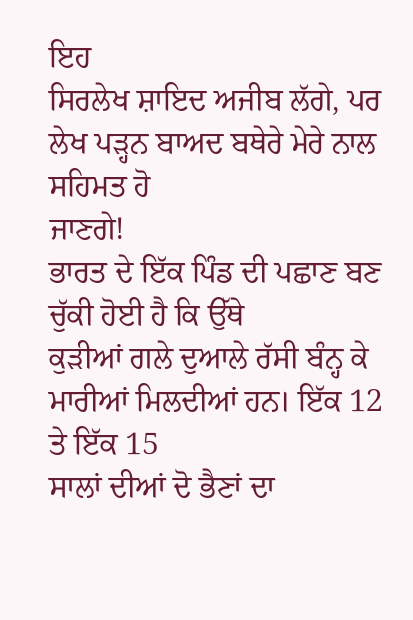ਇਹ
ਸਿਰਲੇਖ ਸ਼ਾਇਦ ਅਜੀਬ ਲੱਗੇ, ਪਰ ਲੇਖ ਪੜ੍ਹਨ ਬਾਅਦ ਬਥੇਰੇ ਮੇਰੇ ਨਾਲ ਸਹਿਮਤ ਹੋ
ਜਾਣਗੇ!
ਭਾਰਤ ਦੇ ਇੱਕ ਪਿੰਡ ਦੀ ਪਛਾਣ ਬਣ ਚੁੱਕੀ ਹੋਈ ਹੈ ਕਿ ਉੱਥੇ
ਕੁੜੀਆਂ ਗਲੇ ਦੁਆਲੇ ਰੱਸੀ ਬੰਨ੍ਹ ਕੇ ਮਾਰੀਆਂ ਮਿਲਦੀਆਂ ਹਨ। ਇੱਕ 12 ਤੇ ਇੱਕ 15
ਸਾਲਾਂ ਦੀਆਂ ਦੋ ਭੈਣਾਂ ਦਾ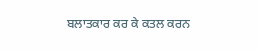ਬਲਾਤਕਾਰ ਕਰ ਕੇ ਕਤਲ ਕਰਨ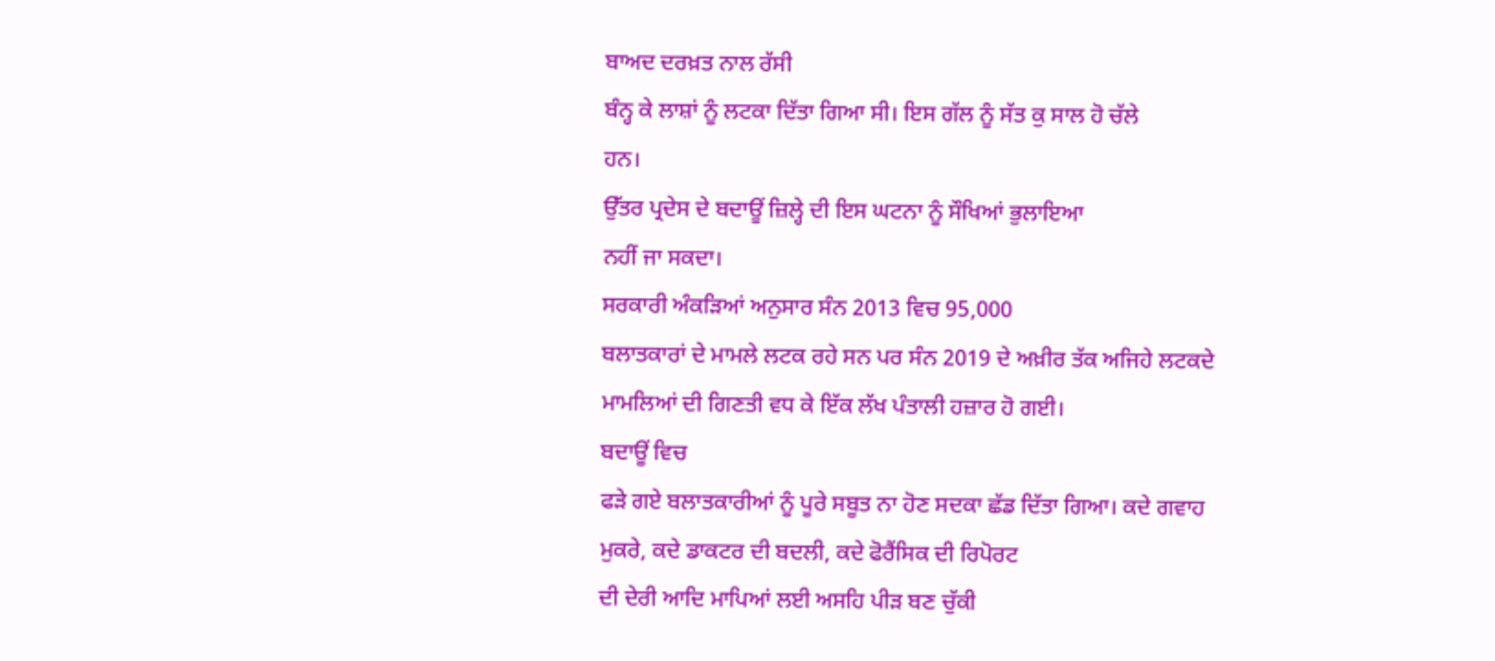ਬਾਅਦ ਦਰਖ਼ਤ ਨਾਲ ਰੱਸੀ
ਬੰਨ੍ਹ ਕੇ ਲਾਸ਼ਾਂ ਨੂੰ ਲਟਕਾ ਦਿੱਤਾ ਗਿਆ ਸੀ। ਇਸ ਗੱਲ ਨੂੰ ਸੱਤ ਕੁ ਸਾਲ ਹੋ ਚੱਲੇ
ਹਨ।
ਉੱਤਰ ਪ੍ਰਦੇਸ ਦੇ ਬਦਾਊਂ ਜ਼ਿਲ੍ਹੇ ਦੀ ਇਸ ਘਟਨਾ ਨੂੰ ਸੌਖਿਆਂ ਭੁਲਾਇਆ
ਨਹੀਂ ਜਾ ਸਕਦਾ।
ਸਰਕਾਰੀ ਅੰਕੜਿਆਂ ਅਨੁਸਾਰ ਸੰਨ 2013 ਵਿਚ 95,000
ਬਲਾਤਕਾਰਾਂ ਦੇ ਮਾਮਲੇ ਲਟਕ ਰਹੇ ਸਨ ਪਰ ਸੰਨ 2019 ਦੇ ਅਖ਼ੀਰ ਤੱਕ ਅਜਿਹੇ ਲਟਕਦੇ
ਮਾਮਲਿਆਂ ਦੀ ਗਿਣਤੀ ਵਧ ਕੇ ਇੱਕ ਲੱਖ ਪੰਤਾਲੀ ਹਜ਼ਾਰ ਹੋ ਗਈ।
ਬਦਾਊਂ ਵਿਚ
ਫੜੇ ਗਏ ਬਲਾਤਕਾਰੀਆਂ ਨੂੰ ਪੂਰੇ ਸਬੂਤ ਨਾ ਹੋਣ ਸਦਕਾ ਛੱਡ ਦਿੱਤਾ ਗਿਆ। ਕਦੇ ਗਵਾਹ
ਮੁਕਰੇ, ਕਦੇ ਡਾਕਟਰ ਦੀ ਬਦਲੀ, ਕਦੇ ਫੋਰੈਂਸਿਕ ਦੀ ਰਿਪੋਰਟ
ਦੀ ਦੇਰੀ ਆਦਿ ਮਾਪਿਆਂ ਲਈ ਅਸਹਿ ਪੀੜ ਬਣ ਚੁੱਕੀ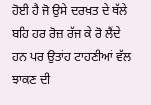ਹੋਈ ਹੈ ਜੋ ਉਸੇ ਦਰਖ਼ਤ ਦੇ ਥੱਲੇ
ਬਹਿ ਹਰ ਰੋਜ਼ ਰੱਜ ਕੇ ਰੋ ਲੈਂਦੇ ਹਨ ਪਰ ਉਤਾਂਹ ਟਾਹਣੀਆਂ ਵੱਲ ਝਾਕਣ ਦੀ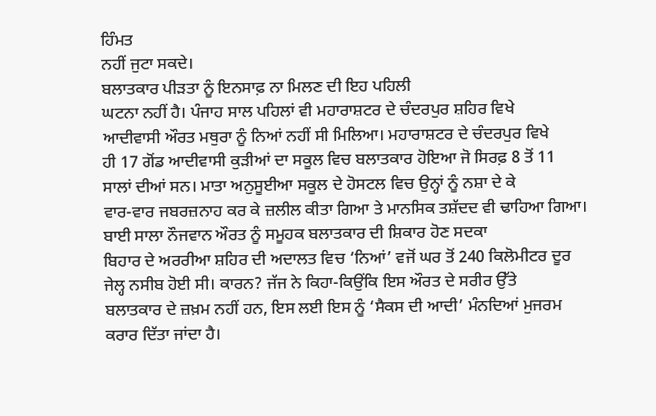ਹਿੰਮਤ
ਨਹੀਂ ਜੁਟਾ ਸਕਦੇ।
ਬਲਾਤਕਾਰ ਪੀੜਤਾ ਨੂੰ ਇਨਸਾਫ਼ ਨਾ ਮਿਲਣ ਦੀ ਇਹ ਪਹਿਲੀ
ਘਟਨਾ ਨਹੀਂ ਹੈ। ਪੰਜਾਹ ਸਾਲ ਪਹਿਲਾਂ ਵੀ ਮਹਾਰਾਸ਼ਟਰ ਦੇ ਚੰਦਰਪੁਰ ਸ਼ਹਿਰ ਵਿਖੇ
ਆਦੀਵਾਸੀ ਔਰਤ ਮਥੁਰਾ ਨੂੰ ਨਿਆਂ ਨਹੀਂ ਸੀ ਮਿਲਿਆ। ਮਹਾਰਾਸ਼ਟਰ ਦੇ ਚੰਦਰਪੁਰ ਵਿਖੇ
ਹੀ 17 ਗੋਂਡ ਆਦੀਵਾਸੀ ਕੁੜੀਆਂ ਦਾ ਸਕੂਲ ਵਿਚ ਬਲਾਤਕਾਰ ਹੋਇਆ ਜੋ ਸਿਰਫ਼ 8 ਤੋਂ 11
ਸਾਲਾਂ ਦੀਆਂ ਸਨ। ਮਾਤਾ ਅਨੁਸੂਈਆ ਸਕੂਲ ਦੇ ਹੋਸਟਲ ਵਿਚ ਉਨ੍ਹਾਂ ਨੂੰ ਨਸ਼ਾ ਦੇ ਕੇ
ਵਾਰ-ਵਾਰ ਜਬਰਜ਼ਨਾਹ ਕਰ ਕੇ ਜ਼ਲੀਲ ਕੀਤਾ ਗਿਆ ਤੇ ਮਾਨਸਿਕ ਤਸ਼ੱਦਦ ਵੀ ਢਾਹਿਆ ਗਿਆ।
ਬਾਈ ਸਾਲਾ ਨੌਜਵਾਨ ਔਰਤ ਨੂੰ ਸਮੂਹਕ ਬਲਾਤਕਾਰ ਦੀ ਸ਼ਿਕਾਰ ਹੋਣ ਸਦਕਾ
ਬਿਹਾਰ ਦੇ ਅਰਰੀਆ ਸ਼ਹਿਰ ਦੀ ਅਦਾਲਤ ਵਿਚ ‘ਨਿਆਂ’ ਵਜੋਂ ਘਰ ਤੋਂ 240 ਕਿਲੋਮੀਟਰ ਦੂਰ
ਜੇਲ੍ਹ ਨਸੀਬ ਹੋਈ ਸੀ। ਕਾਰਨ? ਜੱਜ ਨੇ ਕਿਹਾ-ਕਿਉਂਕਿ ਇਸ ਔਰਤ ਦੇ ਸਰੀਰ ਉੱਤੇ
ਬਲਾਤਕਾਰ ਦੇ ਜ਼ਖ਼ਮ ਨਹੀਂ ਹਨ, ਇਸ ਲਈ ਇਸ ਨੂੰ ‘ਸੈਕਸ ਦੀ ਆਦੀ’ ਮੰਨਦਿਆਂ ਮੁਜਰਮ
ਕਰਾਰ ਦਿੱਤਾ ਜਾਂਦਾ ਹੈ।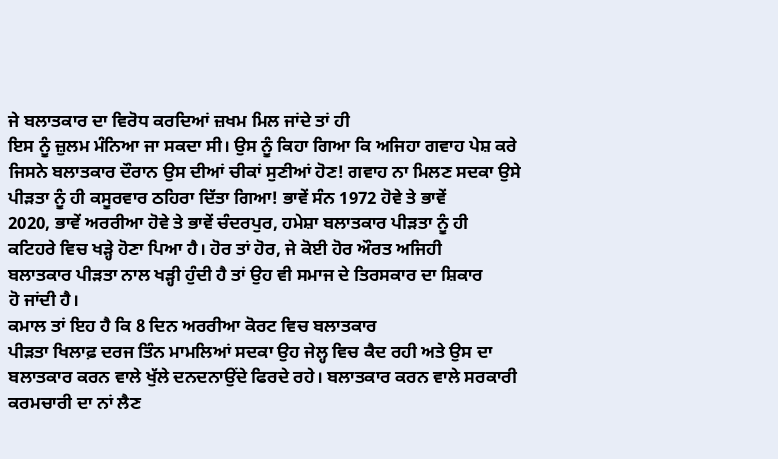ਜੇ ਬਲਾਤਕਾਰ ਦਾ ਵਿਰੋਧ ਕਰਦਿਆਂ ਜ਼ਖਮ ਮਿਲ ਜਾਂਦੇ ਤਾਂ ਹੀ
ਇਸ ਨੂੰ ਜ਼ੁਲਮ ਮੰਨਿਆ ਜਾ ਸਕਦਾ ਸੀ। ਉਸ ਨੂੰ ਕਿਹਾ ਗਿਆ ਕਿ ਅਜਿਹਾ ਗਵਾਹ ਪੇਸ਼ ਕਰੇ
ਜਿਸਨੇ ਬਲਾਤਕਾਰ ਦੌਰਾਨ ਉਸ ਦੀਆਂ ਚੀਕਾਂ ਸੁਣੀਆਂ ਹੋਣ! ਗਵਾਹ ਨਾ ਮਿਲਣ ਸਦਕਾ ਉਸੇ
ਪੀੜਤਾ ਨੂੰ ਹੀ ਕਸੂਰਵਾਰ ਠਹਿਰਾ ਦਿੱਤਾ ਗਿਆ! ਭਾਵੇਂ ਸੰਨ 1972 ਹੋਵੇ ਤੇ ਭਾਵੇਂ
2020, ਭਾਵੇਂ ਅਰਰੀਆ ਹੋਵੇ ਤੇ ਭਾਵੇਂ ਚੰਦਰਪੁਰ, ਹਮੇਸ਼ਾ ਬਲਾਤਕਾਰ ਪੀੜਤਾ ਨੂੰ ਹੀ
ਕਟਿਹਰੇ ਵਿਚ ਖੜ੍ਹੇ ਹੋਣਾ ਪਿਆ ਹੈ। ਹੋਰ ਤਾਂ ਹੋਰ, ਜੇ ਕੋਈ ਹੋਰ ਔਰਤ ਅਜਿਹੀ
ਬਲਾਤਕਾਰ ਪੀੜਤਾ ਨਾਲ ਖੜ੍ਹੀ ਹੁੰਦੀ ਹੈ ਤਾਂ ਉਹ ਵੀ ਸਮਾਜ ਦੇ ਤਿਰਸਕਾਰ ਦਾ ਸ਼ਿਕਾਰ
ਹੋ ਜਾਂਦੀ ਹੈ।
ਕਮਾਲ ਤਾਂ ਇਹ ਹੈ ਕਿ 8 ਦਿਨ ਅਰਰੀਆ ਕੋਰਟ ਵਿਚ ਬਲਾਤਕਾਰ
ਪੀੜਤਾ ਖਿਲਾਫ਼ ਦਰਜ ਤਿੰਨ ਮਾਮਲਿਆਂ ਸਦਕਾ ਉਹ ਜੇਲ੍ਹ ਵਿਚ ਕੈਦ ਰਹੀ ਅਤੇ ਉਸ ਦਾ
ਬਲਾਤਕਾਰ ਕਰਨ ਵਾਲੇ ਖੁੱਲੇ ਦਨਦਨਾਉਂਦੇ ਫਿਰਦੇ ਰਹੇ। ਬਲਾਤਕਾਰ ਕਰਨ ਵਾਲੇ ਸਰਕਾਰੀ
ਕਰਮਚਾਰੀ ਦਾ ਨਾਂ ਲੈਣ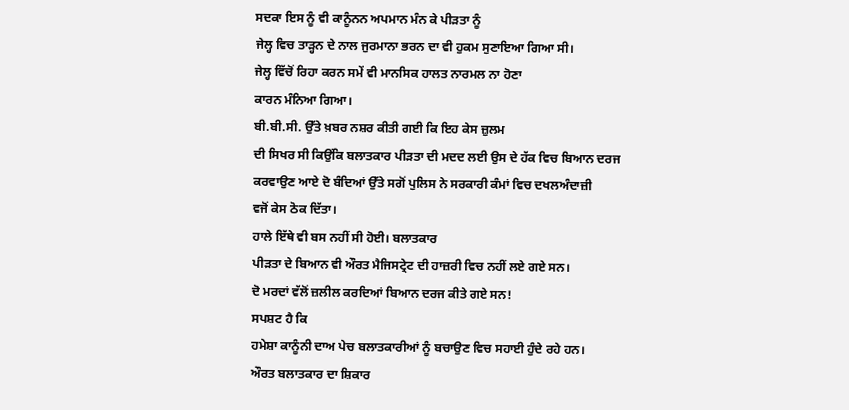ਸਦਕਾ ਇਸ ਨੂੰ ਵੀ ਕਾਨੂੰਨਨ ਅਪਮਾਨ ਮੰਨ ਕੇ ਪੀੜਤਾ ਨੂੰ
ਜੇਲ੍ਹ ਵਿਚ ਤਾੜ੍ਹਨ ਦੇ ਨਾਲ ਜੁਰਮਾਨਾ ਭਰਨ ਦਾ ਵੀ ਹੁਕਮ ਸੁਣਾਇਆ ਗਿਆ ਸੀ।
ਜੇਲ੍ਹ ਵਿੱਚੋਂ ਰਿਹਾ ਕਰਨ ਸਮੇਂ ਵੀ ਮਾਨਸਿਕ ਹਾਲਤ ਨਾਰਮਲ ਨਾ ਹੋਣਾ
ਕਾਰਨ ਮੰਨਿਆ ਗਿਆ।
ਬੀ.ਬੀ.ਸੀ. ਉੱਤੇ ਖ਼ਬਰ ਨਸ਼ਰ ਕੀਤੀ ਗਈ ਕਿ ਇਹ ਕੇਸ ਜ਼ੁਲਮ
ਦੀ ਸਿਖਰ ਸੀ ਕਿਉਂਕਿ ਬਲਾਤਕਾਰ ਪੀੜਤਾ ਦੀ ਮਦਦ ਲਈ ਉਸ ਦੇ ਹੱਕ ਵਿਚ ਬਿਆਨ ਦਰਜ
ਕਰਵਾਉਣ ਆਏ ਦੋ ਬੰਦਿਆਂ ਉੱਤੇ ਸਗੋਂ ਪੁਲਿਸ ਨੇ ਸਰਕਾਰੀ ਕੰਮਾਂ ਵਿਚ ਦਖਲਅੰਦਾਜ਼ੀ
ਵਜੋਂ ਕੇਸ ਠੋਕ ਦਿੱਤਾ।
ਹਾਲੇ ਇੱਥੇ ਵੀ ਬਸ ਨਹੀਂ ਸੀ ਹੋਈ। ਬਲਾਤਕਾਰ
ਪੀੜਤਾ ਦੇ ਬਿਆਨ ਵੀ ਔਰਤ ਮੈਜਿਸਟ੍ਰੇਟ ਦੀ ਹਾਜ਼ਰੀ ਵਿਚ ਨਹੀਂ ਲਏ ਗਏ ਸਨ।
ਦੋ ਮਰਦਾਂ ਵੱਲੋਂ ਜ਼ਲੀਲ ਕਰਦਿਆਂ ਬਿਆਨ ਦਰਜ ਕੀਤੇ ਗਏ ਸਨ!
ਸਪਸ਼ਟ ਹੈ ਕਿ
ਹਮੇਸ਼ਾ ਕਾਨੂੰਨੀ ਦਾਅ ਪੇਚ ਬਲਾਤਕਾਰੀਆਂ ਨੂੰ ਬਚਾਉਣ ਵਿਚ ਸਹਾਈ ਹੁੰਦੇ ਰਹੇ ਹਨ।
ਔਰਤ ਬਲਾਤਕਾਰ ਦਾ ਸ਼ਿਕਾਰ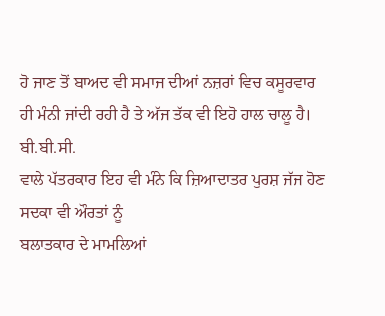ਹੋ ਜਾਣ ਤੋਂ ਬਾਅਦ ਵੀ ਸਮਾਜ ਦੀਆਂ ਨਜ਼ਰਾਂ ਵਿਚ ਕਸੂਰਵਾਰ
ਹੀ ਮੰਨੀ ਜਾਂਦੀ ਰਹੀ ਹੈ ਤੇ ਅੱਜ ਤੱਕ ਵੀ ਇਹੋ ਹਾਲ ਚਾਲੂ ਹੈ।
ਬੀ.ਬੀ.ਸੀ.
ਵਾਲੇ ਪੱਤਰਕਾਰ ਇਹ ਵੀ ਮੰਨੇ ਕਿ ਜ਼ਿਆਦਾਤਰ ਪੁਰਸ਼ ਜੱਜ ਹੋਣ ਸਦਕਾ ਵੀ ਔਰਤਾਂ ਨੂੰ
ਬਲਾਤਕਾਰ ਦੇ ਮਾਮਲਿਆਂ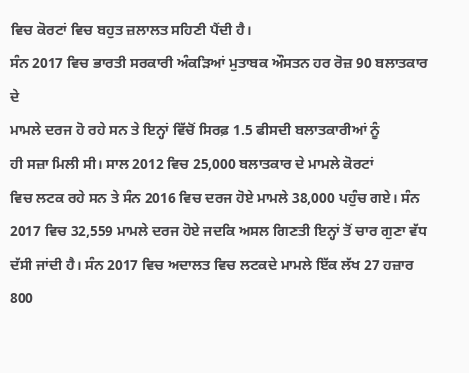ਵਿਚ ਕੋਰਟਾਂ ਵਿਚ ਬਹੁਤ ਜ਼ਲਾਲਤ ਸਹਿਣੀ ਪੈਂਦੀ ਹੈ।
ਸੰਨ 2017 ਵਿਚ ਭਾਰਤੀ ਸਰਕਾਰੀ ਅੰਕੜਿਆਂ ਮੁਤਾਬਕ ਔਸਤਨ ਹਰ ਰੋਜ਼ 90 ਬਲਾਤਕਾਰ ਦੇ
ਮਾਮਲੇ ਦਰਜ ਹੋ ਰਹੇ ਸਨ ਤੇ ਇਨ੍ਹਾਂ ਵਿੱਚੋਂ ਸਿਰਫ਼ 1.5 ਫੀਸਦੀ ਬਲਾਤਕਾਰੀਆਂ ਨੂੰ
ਹੀ ਸਜ਼ਾ ਮਿਲੀ ਸੀ। ਸਾਲ 2012 ਵਿਚ 25,000 ਬਲਾਤਕਾਰ ਦੇ ਮਾਮਲੇ ਕੋਰਟਾਂ
ਵਿਚ ਲਟਕ ਰਹੇ ਸਨ ਤੇ ਸੰਨ 2016 ਵਿਚ ਦਰਜ ਹੋਏ ਮਾਮਲੇ 38,000 ਪਹੁੰਚ ਗਏ। ਸੰਨ
2017 ਵਿਚ 32,559 ਮਾਮਲੇ ਦਰਜ ਹੋਏ ਜਦਕਿ ਅਸਲ ਗਿਣਤੀ ਇਨ੍ਹਾਂ ਤੋਂ ਚਾਰ ਗੁਣਾ ਵੱਧ
ਦੱਸੀ ਜਾਂਦੀ ਹੈ। ਸੰਨ 2017 ਵਿਚ ਅਦਾਲਤ ਵਿਚ ਲਟਕਦੇ ਮਾਮਲੇ ਇੱਕ ਲੱਖ 27 ਹਜ਼ਾਰ
800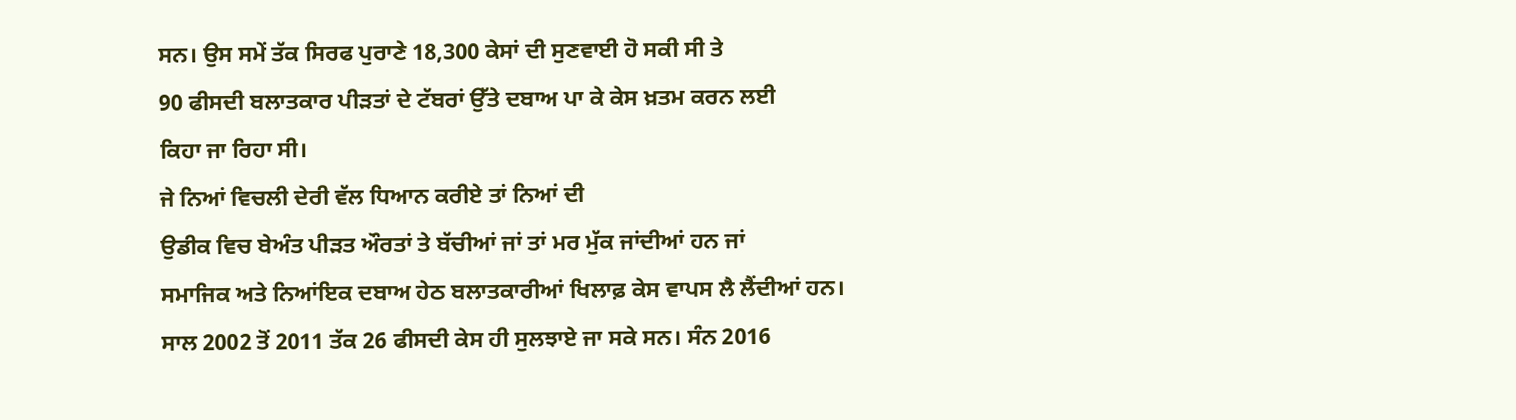ਸਨ। ਉਸ ਸਮੇਂ ਤੱਕ ਸਿਰਫ ਪੁਰਾਣੇ 18,300 ਕੇਸਾਂ ਦੀ ਸੁਣਵਾਈ ਹੋ ਸਕੀ ਸੀ ਤੇ
90 ਫੀਸਦੀ ਬਲਾਤਕਾਰ ਪੀੜਤਾਂ ਦੇ ਟੱਬਰਾਂ ਉੱਤੇ ਦਬਾਅ ਪਾ ਕੇ ਕੇਸ ਖ਼ਤਮ ਕਰਨ ਲਈ
ਕਿਹਾ ਜਾ ਰਿਹਾ ਸੀ।
ਜੇ ਨਿਆਂ ਵਿਚਲੀ ਦੇਰੀ ਵੱਲ ਧਿਆਨ ਕਰੀਏ ਤਾਂ ਨਿਆਂ ਦੀ
ਉਡੀਕ ਵਿਚ ਬੇਅੰਤ ਪੀੜਤ ਔਰਤਾਂ ਤੇ ਬੱਚੀਆਂ ਜਾਂ ਤਾਂ ਮਰ ਮੁੱਕ ਜਾਂਦੀਆਂ ਹਨ ਜਾਂ
ਸਮਾਜਿਕ ਅਤੇ ਨਿਆਂਇਕ ਦਬਾਅ ਹੇਠ ਬਲਾਤਕਾਰੀਆਂ ਖਿਲਾਫ਼ ਕੇਸ ਵਾਪਸ ਲੈ ਲੈਂਦੀਆਂ ਹਨ।
ਸਾਲ 2002 ਤੋਂ 2011 ਤੱਕ 26 ਫੀਸਦੀ ਕੇਸ ਹੀ ਸੁਲਝਾਏ ਜਾ ਸਕੇ ਸਨ। ਸੰਨ 2016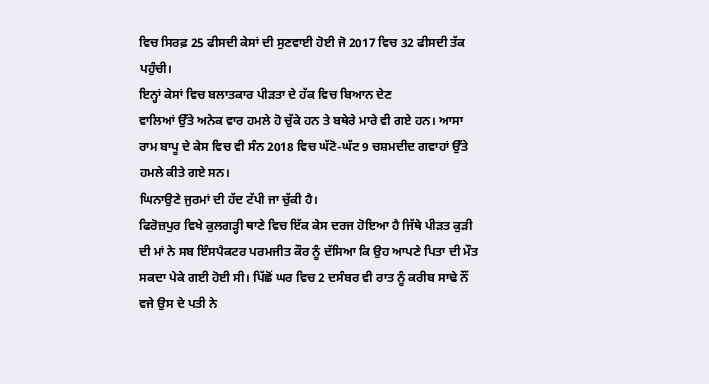ਵਿਚ ਸਿਰਫ਼ 25 ਫੀਸਦੀ ਕੇਸਾਂ ਦੀ ਸੁਣਵਾਈ ਹੋਈ ਜੋ 2017 ਵਿਚ 32 ਫੀਸਦੀ ਤੱਕ
ਪਹੁੰਚੀ।
ਇਨ੍ਹਾਂ ਕੇਸਾਂ ਵਿਚ ਬਲਾਤਕਾਰ ਪੀੜਤਾ ਦੇ ਹੱਕ ਵਿਚ ਬਿਆਨ ਦੇਣ
ਵਾਲਿਆਂ ਉੱਤੇ ਅਨੇਕ ਵਾਰ ਹਮਲੇ ਹੋ ਚੁੱਕੇ ਹਨ ਤੇ ਬਥੇਰੇ ਮਾਰੇ ਵੀ ਗਏ ਹਨ। ਆਸਾ
ਰਾਮ ਬਾਪੂ ਦੇ ਕੇਸ ਵਿਚ ਵੀ ਸੰਨ 2018 ਵਿਚ ਘੱਟੋ-ਘੱਟ 9 ਚਸ਼ਮਦੀਦ ਗਵਾਹਾਂ ਉੱਤੇ
ਹਮਲੇ ਕੀਤੇ ਗਏ ਸਨ।
ਘਿਨਾਉਣੇ ਜੁਰਮਾਂ ਦੀ ਹੱਦ ਟੱਪੀ ਜਾ ਚੁੱਕੀ ਹੈ।
ਫਿਰੋਜ਼ਪੁਰ ਵਿਖੇ ਕੁਲਗੜ੍ਹੀ ਥਾਣੇ ਵਿਚ ਇੱਕ ਕੇਸ ਦਰਜ ਹੋਇਆ ਹੈ ਜਿੱਥੇ ਪੀੜਤ ਕੁੜੀ
ਦੀ ਮਾਂ ਨੇ ਸਬ ਇੰਸਪੈਕਟਰ ਪਰਮਜੀਤ ਕੌਰ ਨੂੰ ਦੱਸਿਆ ਕਿ ਉਹ ਆਪਣੇ ਪਿਤਾ ਦੀ ਮੌਤ
ਸਕਦਾ ਪੇਕੇ ਗਈ ਹੋਈ ਸੀ। ਪਿੱਛੋਂ ਘਰ ਵਿਚ 2 ਦਸੰਬਰ ਵੀ ਰਾਤ ਨੂੰ ਕਰੀਬ ਸਾਢੇ ਨੌਂ
ਵਜੇ ਉਸ ਦੇ ਪਤੀ ਨੇ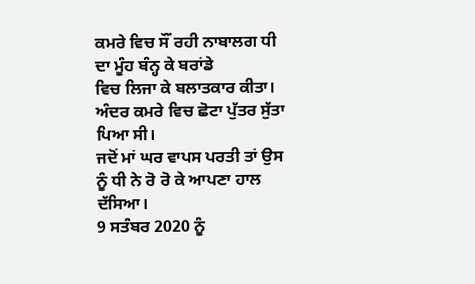ਕਮਰੇ ਵਿਚ ਸੌਂ ਰਹੀ ਨਾਬਾਲਗ ਧੀ ਦਾ ਮੂੰਹ ਬੰਨ੍ਹ ਕੇ ਬਰਾਂਡੇ
ਵਿਚ ਲਿਜਾ ਕੇ ਬਲਾਤਕਾਰ ਕੀਤਾ। ਅੰਦਰ ਕਮਰੇ ਵਿਚ ਛੋਟਾ ਪੁੱਤਰ ਸੁੱਤਾ ਪਿਆ ਸੀ।
ਜਦੋਂ ਮਾਂ ਘਰ ਵਾਪਸ ਪਰਤੀ ਤਾਂ ਉਸ ਨੂੰ ਧੀ ਨੇ ਰੋ ਰੋ ਕੇ ਆਪਣਾ ਹਾਲ ਦੱਸਿਆ।
9 ਸਤੰਬਰ 2020 ਨੂੰ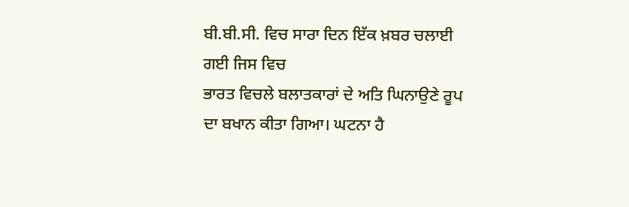ਬੀ.ਬੀ.ਸੀ. ਵਿਚ ਸਾਰਾ ਦਿਨ ਇੱਕ ਖ਼ਬਰ ਚਲਾਈ ਗਈ ਜਿਸ ਵਿਚ
ਭਾਰਤ ਵਿਚਲੇ ਬਲਾਤਕਾਰਾਂ ਦੇ ਅਤਿ ਘਿਨਾਉਣੇ ਰੂਪ ਦਾ ਬਖਾਨ ਕੀਤਾ ਗਿਆ। ਘਟਨਾ ਹੈ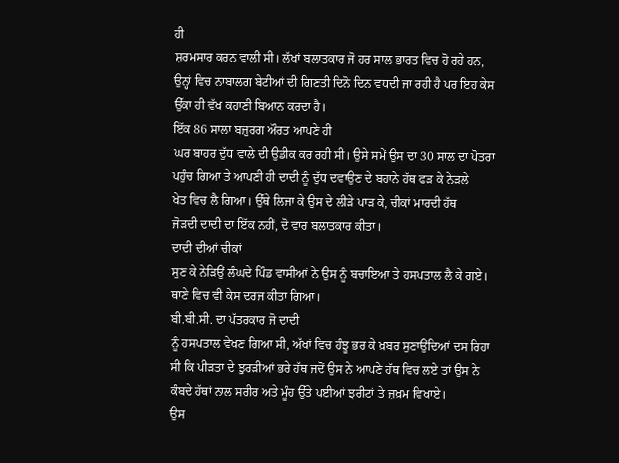ਹੀ
ਸ਼ਰਮਸਾਰ ਕਰਨ ਵਾਲੀ ਸੀ। ਲੱਖਾਂ ਬਲਾਤਕਾਰ ਜੋ ਹਰ ਸਾਲ ਭਾਰਤ ਵਿਚ ਹੋ ਰਹੇ ਹਨ,
ਉਨ੍ਹਾਂ ਵਿਚ ਨਾਬਾਲਗ ਬੇਟੀਆਂ ਦੀ ਗਿਣਤੀ ਦਿਨੋ ਦਿਨ ਵਧਦੀ ਜਾ ਰਹੀ ਹੈ ਪਰ ਇਹ ਕੇਸ
ਉੱਕਾ ਹੀ ਵੱਖ ਕਹਾਣੀ ਬਿਆਨ ਕਰਦਾ ਹੈ।
ਇੱਕ 86 ਸਾਲਾ ਬਜ਼ੁਰਗ ਔਰਤ ਆਪਣੇ ਹੀ
ਘਰ ਬਾਹਰ ਦੁੱਧ ਵਾਲੇ ਦੀ ਉਡੀਕ ਕਰ ਰਹੀ ਸੀ। ਉਸੇ ਸਮੇਂ ਉਸ ਦਾ 30 ਸਾਲ ਦਾ ਪੋਤਰਾ
ਪਹੁੰਚ ਗਿਆ ਤੇ ਆਪਣੀ ਹੀ ਦਾਦੀ ਨੂੰ ਦੁੱਧ ਦਵਾਉਣ ਦੇ ਬਹਾਨੇ ਹੱਥ ਫੜ ਕੇ ਨੇੜਲੇ
ਖੇਤ ਵਿਚ ਲੈ ਗਿਆ। ਉੱਥੇ ਲਿਜਾ ਕੇ ਉਸ ਦੇ ਲੀੜੇ ਪਾੜ ਕੇ, ਚੀਕਾਂ ਮਾਰਦੀ ਹੱਥ
ਜੋੜਦੀ ਦਾਦੀ ਦਾ ਇੱਕ ਨਹੀਂ, ਦੋ ਵਾਰ ਬਲਾਤਕਾਰ ਕੀਤਾ।
ਦਾਦੀ ਦੀਆਂ ਚੀਕਾਂ
ਸੁਣ ਕੇ ਨੇੜਿਉਂ ਲੰਘਦੇ ਪਿੰਡ ਵਾਸੀਆਂ ਨੇ ਉਸ ਨੂੰ ਬਚਾਇਆ ਤੇ ਹਸਪਤਾਲ ਲੈ ਕੇ ਗਏ।
ਥਾਣੇ ਵਿਚ ਵੀ ਕੇਸ ਦਰਜ ਕੀਤਾ ਗਿਆ।
ਬੀ.ਬੀ.ਸੀ. ਦਾ ਪੱਤਰਕਾਰ ਜੋ ਦਾਦੀ
ਨੂੰ ਹਸਪਤਾਲ ਵੇਖਣ ਗਿਆ ਸੀ, ਅੱਖਾਂ ਵਿਚ ਹੰਝੂ ਭਰ ਕੇ ਖ਼ਬਰ ਸੁਣਾਉਂਦਿਆਂ ਦਸ ਰਿਹਾ
ਸੀ ਕਿ ਪੀੜਤਾ ਦੇ ਝੁਰੜੀਆਂ ਭਰੇ ਹੱਥ ਜਦੋਂ ਉਸ ਨੇ ਆਪਣੇ ਹੱਥ ਵਿਚ ਲਏ ਤਾਂ ਉਸ ਨੇ
ਕੰਬਦੇ ਹੱਥਾਂ ਨਾਲ ਸਰੀਰ ਅਤੇ ਮੂੰਹ ਉੱਤੇ ਪਈਆਂ ਝਰੀਟਾਂ ਤੇ ਜ਼ਖ਼ਮ ਵਿਖਾਏ।
ਉਸ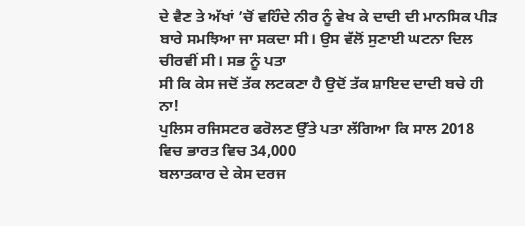ਦੇ ਵੈਣ ਤੇ ਅੱਖਾਂ ’ਚੋਂ ਵਹਿੰਦੇ ਨੀਰ ਨੂੰ ਵੇਖ ਕੇ ਦਾਦੀ ਦੀ ਮਾਨਸਿਕ ਪੀੜ
ਬਾਰੇ ਸਮਝਿਆ ਜਾ ਸਕਦਾ ਸੀ। ਉਸ ਵੱਲੋਂ ਸੁਣਾਈ ਘਟਨਾ ਦਿਲ ਚੀਰਵੀਂ ਸੀ। ਸਭ ਨੂੰ ਪਤਾ
ਸੀ ਕਿ ਕੇਸ ਜਦੋਂ ਤੱਕ ਲਟਕਣਾ ਹੈ ਉਦੋਂ ਤੱਕ ਸ਼ਾਇਦ ਦਾਦੀ ਬਚੇ ਹੀ ਨਾ!
ਪੁਲਿਸ ਰਜਿਸਟਰ ਫਰੋਲਣ ਉੱਤੇ ਪਤਾ ਲੱਗਿਆ ਕਿ ਸਾਲ 2018 ਵਿਚ ਭਾਰਤ ਵਿਚ 34,000
ਬਲਾਤਕਾਰ ਦੇ ਕੇਸ ਦਰਜ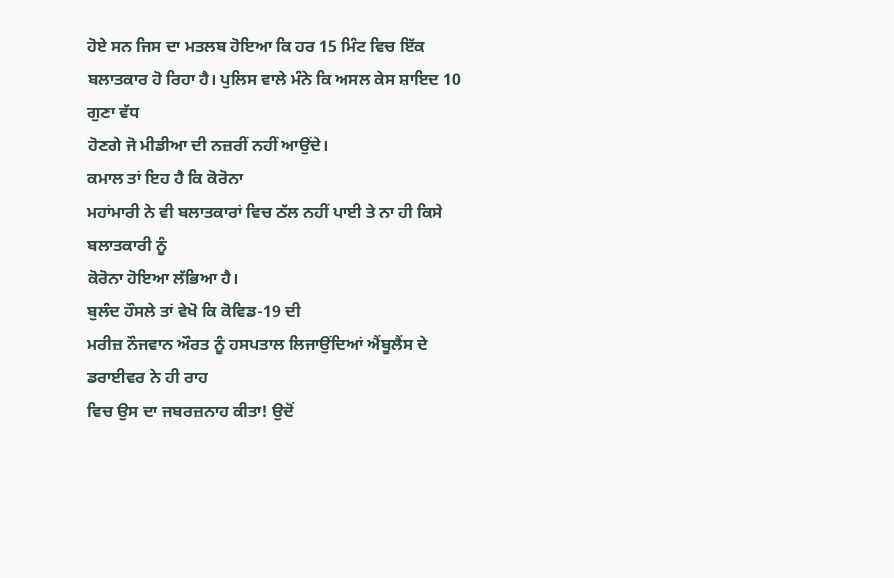ਹੋਏ ਸਨ ਜਿਸ ਦਾ ਮਤਲਬ ਹੋਇਆ ਕਿ ਹਰ 15 ਮਿੰਟ ਵਿਚ ਇੱਕ
ਬਲਾਤਕਾਰ ਹੋ ਰਿਹਾ ਹੈ। ਪੁਲਿਸ ਵਾਲੇ ਮੰਨੇ ਕਿ ਅਸਲ ਕੇਸ ਸ਼ਾਇਦ 10 ਗੁਣਾ ਵੱਧ
ਹੋਣਗੇ ਜੋ ਮੀਡੀਆ ਦੀ ਨਜ਼ਰੀਂ ਨਹੀਂ ਆਉਂਦੇ।
ਕਮਾਲ ਤਾਂ ਇਹ ਹੈ ਕਿ ਕੋਰੋਨਾ
ਮਹਾਂਮਾਰੀ ਨੇ ਵੀ ਬਲਾਤਕਾਰਾਂ ਵਿਚ ਠੱਲ ਨਹੀਂ ਪਾਈ ਤੇ ਨਾ ਹੀ ਕਿਸੇ ਬਲਾਤਕਾਰੀ ਨੂੰ
ਕੋਰੋਨਾ ਹੋਇਆ ਲੱਭਿਆ ਹੈ।
ਬੁਲੰਦ ਹੌਸਲੇ ਤਾਂ ਵੇਖੋ ਕਿ ਕੋਵਿਡ-19 ਦੀ
ਮਰੀਜ਼ ਨੌਜਵਾਨ ਔਰਤ ਨੂੰ ਹਸਪਤਾਲ ਲਿਜਾਉਂਦਿਆਂ ਐਂਬੂਲੈਂਸ ਦੇ ਡਰਾਈਵਰ ਨੇ ਹੀ ਰਾਹ
ਵਿਚ ਉਸ ਦਾ ਜਬਰਜ਼ਨਾਹ ਕੀਤਾ! ਉਦੋਂ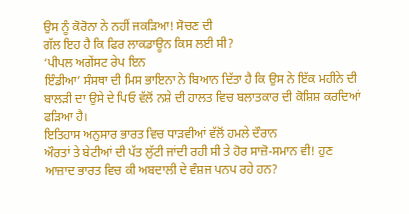ਉਸ ਨੂੰ ਕੋਰੋਨਾ ਨੇ ਨਹੀਂ ਜਕੜਿਆ! ਸੋਚਣ ਦੀ
ਗੱਲ ਇਹ ਹੈ ਕਿ ਫਿਰ ਲਾਕਡਾਊਨ ਕਿਸ ਲਈ ਸੀ?
‘ਪੀਪਲ ਅਗੇਂਸਟ ਰੇਪ ਇਨ
ਇੰਡੀਆ’ ਸੰਸਥਾ ਦੀ ਮਿਸ ਭਾਇਨਾ ਨੇ ਬਿਆਨ ਦਿੱਤਾ ਹੈ ਕਿ ਉਸ ਨੇ ਇੱਕ ਮਹੀਨੇ ਦੀ
ਬਾਲੜੀ ਦਾ ਉਸੇ ਦੇ ਪਿਓ ਵੱਲੋਂ ਨਸ਼ੇ ਦੀ ਹਾਲਤ ਵਿਚ ਬਲਾਤਕਾਰ ਦੀ ਕੋਸ਼ਿਸ਼ ਕਰਦਿਆਂ
ਫੜਿਆ ਹੈ।
ਇਤਿਹਾਸ ਅਨੁਸਾਰ ਭਾਰਤ ਵਿਚ ਧਾੜਵੀਆਂ ਵੱਲੋਂ ਹਮਲੇ ਦੌਰਾਨ
ਔਰਤਾਂ ਤੇ ਬੇਟੀਆਂ ਦੀ ਪੱਤ ਲੁੱਟੀ ਜਾਂਦੀ ਰਹੀ ਸੀ ਤੇ ਹੋਰ ਸਾਜ਼ੋ-ਸਮਾਨ ਵੀ! ਹੁਣ
ਆਜ਼ਾਦ ਭਾਰਤ ਵਿਚ ਕੀ ਅਬਦਾਲੀ ਦੇ ਵੰਸ਼ਜ ਪਨਪ ਰਹੇ ਹਨ?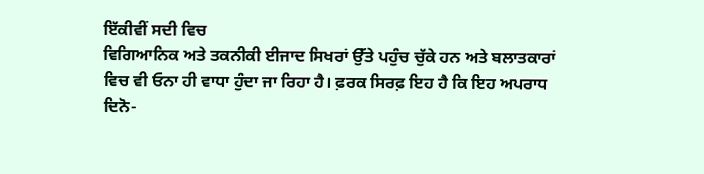ਇੱਕੀਵੀਂ ਸਦੀ ਵਿਚ
ਵਿਗਿਆਨਿਕ ਅਤੇ ਤਕਨੀਕੀ ਈਜਾਦ ਸਿਖਰਾਂ ਉੱਤੇ ਪਹੁੰਚ ਚੁੱਕੇ ਹਨ ਅਤੇ ਬਲਾਤਕਾਰਾਂ
ਵਿਚ ਵੀ ਓਨਾ ਹੀ ਵਾਧਾ ਹੁੰਦਾ ਜਾ ਰਿਹਾ ਹੈ। ਫ਼ਰਕ ਸਿਰਫ਼ ਇਹ ਹੈ ਕਿ ਇਹ ਅਪਰਾਧ
ਦਿਨੋ-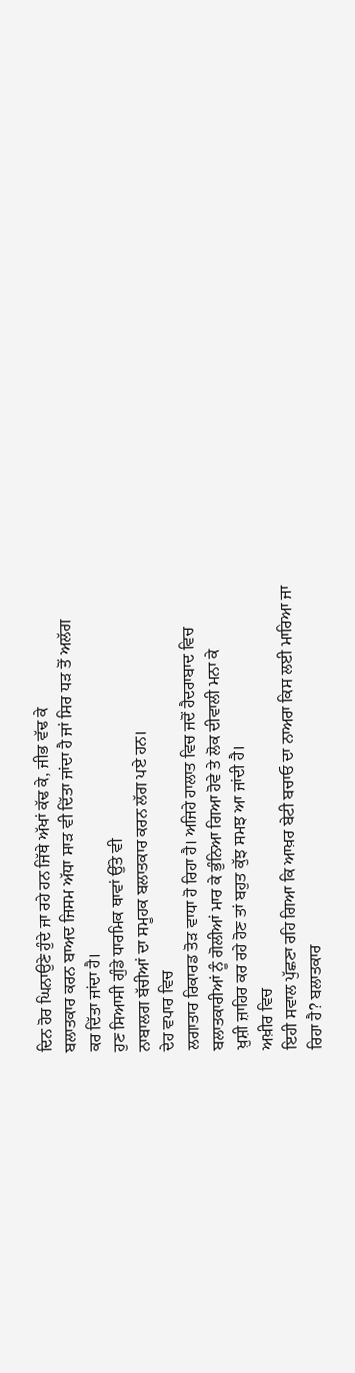ਦਿਨ ਹੋਰ ਘਿਨਾਉਣੇ ਹੁੰਦੇ ਜਾ ਰਹੇ ਹਨ ਜਿੱਥੇ ਅੱਖਾਂ ਕੱਢ ਕੇ, ਜੀਭ ਵੱਢ ਕੇ
ਬਲਾਤਕਾਰ ਕਰਨ ਬਾਅਦ ਜਿਸਮ ਅੱਧਾ ਸਾੜ ਵੀ ਦਿੱਤਾ ਜਾਂਦਾ ਹੈ ਜਾਂ ਸਿਰ ਧੜ ਤੋਂ ਅਲੱਗ
ਕਰ ਦਿੱਤਾ ਜਾਂਦਾ ਹੈ।
ਹੁਣ ਸਿਆਸੀ ਗੁੰਡੇ ਧਾਰਮਿਕ ਥਾਵਾਂ ਉੱਤੇ ਵੀ
ਨਾਬਾਲਗ ਬੱਚੀਆਂ ਦਾ ਸਮੂਹਕ ਬਲਾਤਕਾਰ ਕਰਨ ਲੱਗ ਪਏ ਹਨ।
ਦੇਹ ਵਪਾਰ ਵਿਚ
ਲਗਾਤਾਰ ਰਿਕਾਰਡ ਤੋੜ ਵਾਧਾ ਹੋ ਰਿਹਾ ਹੈ। ਅਜਿਹੇ ਹਾਲਾਤ ਵਿਚ ਜਦੋਂ ਹੈਦਰਾਬਾਦ ਵਿਚ
ਬਲਾਤਕਾਰੀਆਂ ਨੂੰ ਗੋਲੀਆਂ ਮਾਰ ਕੇ ਭੁੰਨਿਆ ਗਿਆ ਹੋਵੇ ਤੇ ਲੋਕ ਦੀਵਾਲੀ ਮਨਾ ਕੇ
ਖ਼ੁਸ਼ੀ ਜ਼ਾਹਿਰ ਕਰ ਰਹੇ ਹੋਣ ਤਾਂ ਬਹੁਤ ਕੁੱਝ ਸਮਝ ਆ ਜਾਂਦੀ ਹੈ।
ਅਖ਼ੀਰ ਵਿਚ
ਇਹੀ ਸਵਾਲ ਪੁੱਛਣਾ ਰਹਿ ਗਿਆ ਕਿ ਆਖ਼ਰ ਬੇਟੀ ਬਚਾਓ ਦਾ ਨਾਅਰਾ ਕਿਸ ਲਈ ਮਾਰਿਆ ਜਾ
ਰਿਹਾ ਹੈ? ਬਲਾਤਕਾਰ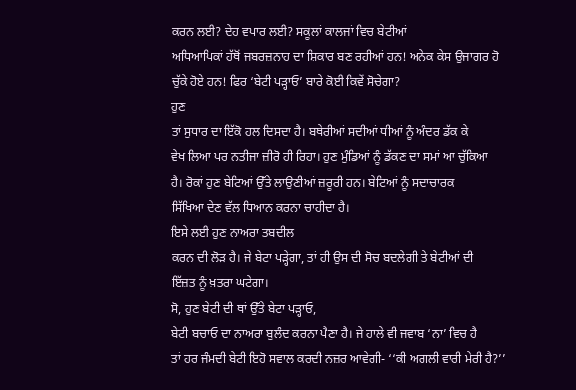ਕਰਨ ਲਈ? ਦੇਹ ਵਪਾਰ ਲਈ? ਸਕੂਲਾਂ ਕਾਲਜਾਂ ਵਿਚ ਬੇਟੀਆਂ
ਅਧਿਆਪਿਕਾਂ ਹੱਥੋਂ ਜਬਰਜ਼ਨਾਹ ਦਾ ਸ਼ਿਕਾਰ ਬਣ ਰਹੀਆਂ ਹਨ! ਅਨੇਕ ਕੇਸ ਉਜਾਗਰ ਹੋ
ਚੁੱਕੇ ਹੋਏ ਹਨ! ਫਿਰ ‘ਬੇਟੀ ਪੜ੍ਹਾਓ’ ਬਾਰੇ ਕੋਈ ਕਿਵੇਂ ਸੋਚੇਗਾ?
ਹੁਣ
ਤਾਂ ਸੁਧਾਰ ਦਾ ਇੱਕੋ ਹਲ ਦਿਸਦਾ ਹੈ। ਬਥੇਰੀਆਂ ਸਦੀਆਂ ਧੀਆਂ ਨੂੰ ਅੰਦਰ ਡੱਕ ਕੇ
ਵੇਖ ਲਿਆ ਪਰ ਨਤੀਜਾ ਜ਼ੀਰੋ ਹੀ ਰਿਹਾ। ਹੁਣ ਮੁੰਡਿਆਂ ਨੂੰ ਡੱਕਣ ਦਾ ਸਮਾਂ ਆ ਚੁੱਕਿਆ
ਹੈ। ਰੋਕਾਂ ਹੁਣ ਬੇਟਿਆਂ ਉੱਤੇ ਲਾਉਣੀਆਂ ਜ਼ਰੂਰੀ ਹਨ। ਬੇਟਿਆਂ ਨੂੰ ਸਦਾਚਾਰਕ
ਸਿੱਖਿਆ ਦੇਣ ਵੱਲ ਧਿਆਨ ਕਰਨਾ ਚਾਹੀਦਾ ਹੈ।
ਇਸੇ ਲਈ ਹੁਣ ਨਾਅਰਾ ਤਬਦੀਲ
ਕਰਨ ਦੀ ਲੋੜ ਹੈ। ਜੇ ਬੇਟਾ ਪੜ੍ਹੇਗਾ, ਤਾਂ ਹੀ ਉਸ ਦੀ ਸੋਚ ਬਦਲੇਗੀ ਤੇ ਬੇਟੀਆਂ ਦੀ
ਇੱਜ਼ਤ ਨੂੰ ਖ਼ਤਰਾ ਘਟੇਗਾ।
ਸੋ, ਹੁਣ ਬੇਟੀ ਦੀ ਥਾਂ ਉੱਤੇ ਬੇਟਾ ਪੜ੍ਹਾਓ,
ਬੇਟੀ ਬਚਾਓ ਦਾ ਨਾਅਰਾ ਬੁਲੰਦ ਕਰਨਾ ਪੈਣਾ ਹੈ। ਜੇ ਹਾਲੇ ਵੀ ਜਵਾਬ ‘ਨਾ’ ਵਿਚ ਹੈ
ਤਾਂ ਹਰ ਜੰਮਦੀ ਬੇਟੀ ਇਹੋ ਸਵਾਲ ਕਰਦੀ ਨਜ਼ਰ ਆਵੇਗੀ- ‘‘ਕੀ ਅਗਲੀ ਵਾਰੀ ਮੇਰੀ ਹੈ?’’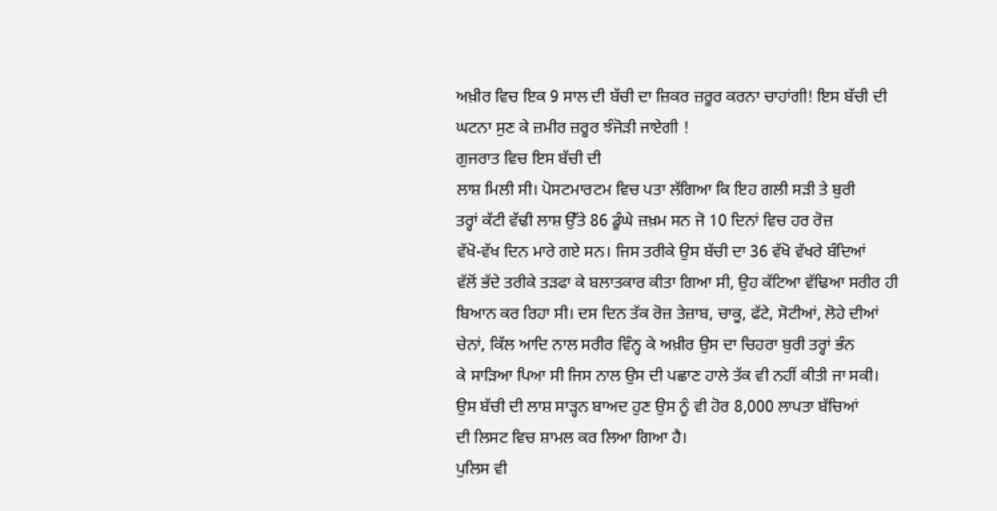ਅਖ਼ੀਰ ਵਿਚ ਇਕ 9 ਸਾਲ ਦੀ ਬੱਚੀ ਦਾ ਜ਼ਿਕਰ ਜ਼ਰੂਰ ਕਰਨਾ ਚਾਹਾਂਗੀ! ਇਸ ਬੱਚੀ ਦੀ
ਘਟਨਾ ਸੁਣ ਕੇ ਜ਼ਮੀਰ ਜ਼ਰੂਰ ਝੰਜੋੜੀ ਜਾਏਗੀ !
ਗੁਜਰਾਤ ਵਿਚ ਇਸ ਬੱਚੀ ਦੀ
ਲਾਸ਼ ਮਿਲੀ ਸੀ। ਪੋਸਟਮਾਰਟਮ ਵਿਚ ਪਤਾ ਲੱਗਿਆ ਕਿ ਇਹ ਗਲੀ ਸੜੀ ਤੇ ਬੁਰੀ
ਤਰ੍ਹਾਂ ਕੱਟੀ ਵੱਢੀ ਲਾਸ਼ ਉੱਤੇ 86 ਡੂੰਘੇ ਜ਼ਖ਼ਮ ਸਨ ਜੋ 10 ਦਿਨਾਂ ਵਿਚ ਹਰ ਰੋਜ਼
ਵੱਖੋ-ਵੱਖ ਦਿਨ ਮਾਰੇ ਗਏ ਸਨ। ਜਿਸ ਤਰੀਕੇ ਉਸ ਬੱਚੀ ਦਾ 36 ਵੱਖੋ ਵੱਖਰੇ ਬੰਦਿਆਂ
ਵੱਲੋਂ ਭੱਦੇ ਤਰੀਕੇ ਤੜਫਾ ਕੇ ਬਲਾਤਕਾਰ ਕੀਤਾ ਗਿਆ ਸੀ, ਉਹ ਕੱਟਿਆ ਵੱਢਿਆ ਸਰੀਰ ਹੀ
ਬਿਆਨ ਕਰ ਰਿਹਾ ਸੀ। ਦਸ ਦਿਨ ਤੱਕ ਰੋਜ਼ ਤੇਜ਼ਾਬ, ਚਾਕੂ, ਫੱਟੇ, ਸੋਟੀਆਂ, ਲੋਹੇ ਦੀਆਂ
ਚੇਨਾਂ, ਕਿੱਲ ਆਦਿ ਨਾਲ ਸਰੀਰ ਵਿੰਨ੍ਹ ਕੇ ਅਖ਼ੀਰ ਉਸ ਦਾ ਚਿਹਰਾ ਬੁਰੀ ਤਰ੍ਹਾਂ ਭੰਨ
ਕੇ ਸਾੜਿਆ ਪਿਆ ਸੀ ਜਿਸ ਨਾਲ ਉਸ ਦੀ ਪਛਾਣ ਹਾਲੇ ਤੱਕ ਵੀ ਨਹੀਂ ਕੀਤੀ ਜਾ ਸਕੀ।
ਉਸ ਬੱਚੀ ਦੀ ਲਾਸ਼ ਸਾੜ੍ਹਨ ਬਾਅਦ ਹੁਣ ਉਸ ਨੂੰ ਵੀ ਹੋਰ 8,000 ਲਾਪਤਾ ਬੱਚਿਆਂ
ਦੀ ਲਿਸਟ ਵਿਚ ਸ਼ਾਮਲ ਕਰ ਲਿਆ ਗਿਆ ਹੈ।
ਪੁਲਿਸ ਵੀ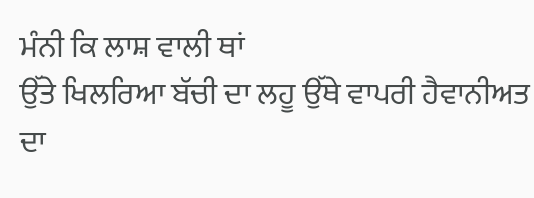ਮੰਨੀ ਕਿ ਲਾਸ਼ ਵਾਲੀ ਥਾਂ
ਉੱਤੇ ਖਿਲਰਿਆ ਬੱਚੀ ਦਾ ਲਹੂ ਉੱਥੇ ਵਾਪਰੀ ਹੈਵਾਨੀਅਤ ਦਾ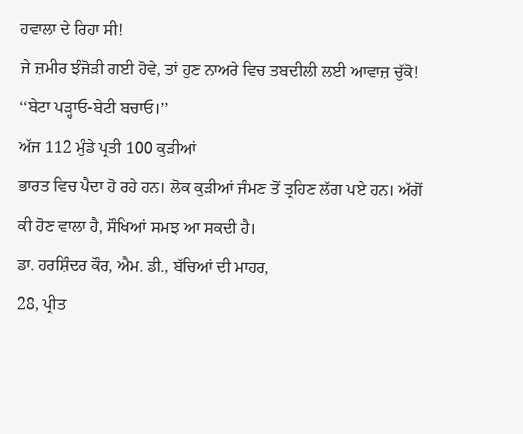ਹਵਾਲਾ ਦੇ ਰਿਹਾ ਸੀ!
ਜੇ ਜ਼ਮੀਰ ਝੰਜੋੜੀ ਗਈ ਹੋਵੇ, ਤਾਂ ਹੁਣ ਨਾਅਰੇ ਵਿਚ ਤਬਦੀਲੀ ਲਈ ਆਵਾਜ਼ ਚੁੱਕੋ!
‘‘ਬੇਟਾ ਪੜ੍ਹਾਓ-ਬੇਟੀ ਬਚਾਓ।’’
ਅੱਜ 112 ਮੁੰਡੇ ਪ੍ਰਤੀ 100 ਕੁੜੀਆਂ
ਭਾਰਤ ਵਿਚ ਪੈਦਾ ਹੋ ਰਹੇ ਹਨ। ਲੋਕ ਕੁੜੀਆਂ ਜੰਮਣ ਤੋਂ ਤ੍ਰਹਿਣ ਲੱਗ ਪਏ ਹਨ। ਅੱਗੋਂ
ਕੀ ਹੋਣ ਵਾਲਾ ਹੈ, ਸੌਖਿਆਂ ਸਮਝ ਆ ਸਕਦੀ ਹੈ।
ਡਾ. ਹਰਸ਼ਿੰਦਰ ਕੌਰ, ਐਮ. ਡੀ., ਬੱਚਿਆਂ ਦੀ ਮਾਹਰ,
28, ਪ੍ਰੀਤ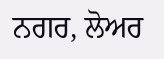ਨਗਰ, ਲੋਅਰ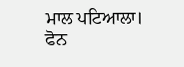ਮਾਲ ਪਟਿਆਲਾ। ਫੋਨ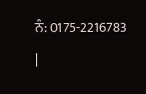ਨੰ: 0175-2216783
|